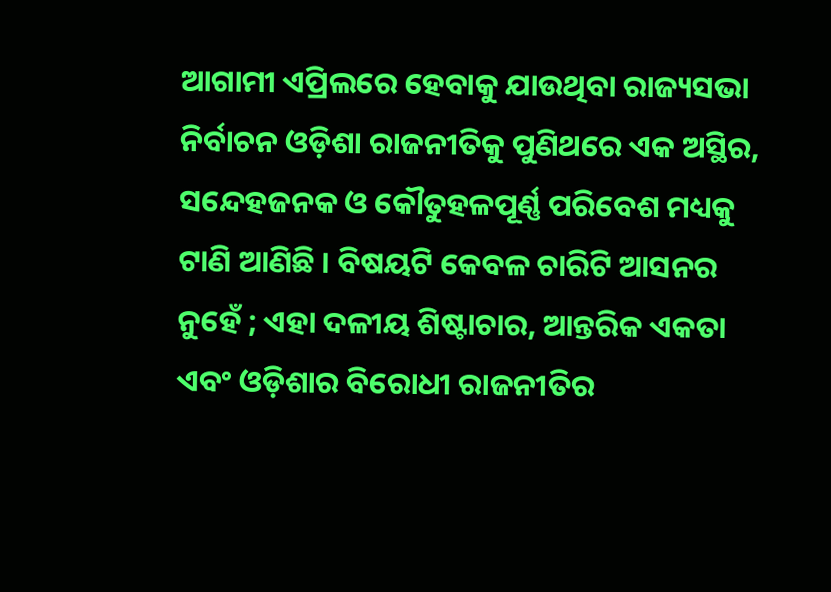ଆଗାମୀ ଏପ୍ରିଲରେ ହେବାକୁ ଯାଉଥିବା ରାଜ୍ୟସଭା ନିର୍ବାଚନ ଓଡ଼ିଶା ରାଜନୀତିକୁ ପୁଣିଥରେ ଏକ ଅସ୍ଥିର, ସନ୍ଦେହଜନକ ଓ କୌତୁହଳପୂର୍ଣ୍ଣ ପରିବେଶ ମଧ୍ୟକୁ ଟାଣି ଆଣିଛି । ବିଷୟଟି କେବଳ ଚାରିଟି ଆସନର ନୁହେଁ ; ଏହା ଦଳୀୟ ଶିଷ୍ଟାଚାର, ଆନ୍ତରିକ ଏକତା ଏବଂ ଓଡ଼ିଶାର ବିରୋଧୀ ରାଜନୀତିର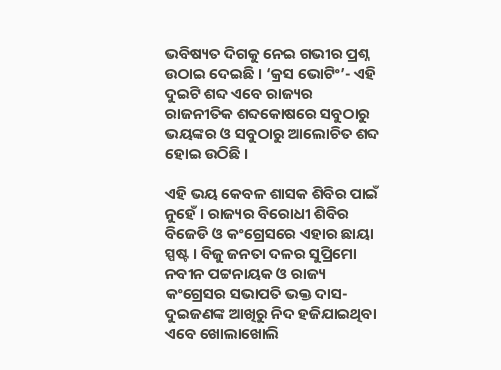ଭବିଷ୍ୟତ ଦିଗକୁ ନେଇ ଗଭୀର ପ୍ରଶ୍ନ ଉଠାଇ ଦେଇଛି । ‘କ୍ରସ ଭୋଟିଂ’- ଏହି ଦୁଇଟି ଶବ୍ଦ ଏବେ ରାଜ୍ୟର ରାଜନୀତିକ ଶବ୍ଦକୋଷରେ ସବୁଠାରୁ ଭୟଙ୍କର ଓ ସବୁଠାରୁ ଆଲୋଚିତ ଶବ୍ଦ ହୋଇ ଉଠିଛି ।

ଏହି ଭୟ କେବଳ ଶାସକ ଶିବିର ପାଇଁ ନୁହେଁ । ରାଜ୍ୟର ବିରୋଧୀ ଶିବିର ବିଜେଡି ଓ କଂଗ୍ରେସରେ ଏହାର ଛାୟା ସ୍ପଷ୍ଟ । ବିଜୁ ଜନତା ଦଳର ସୁପ୍ରିମୋ ନବୀନ ପଟ୍ଟନାୟକ ଓ ରାଜ୍ୟ କଂଗ୍ରେସର ସଭାପତି ଭକ୍ତ ଦାସ- ଦୁଇଜଣଙ୍କ ଆଖିରୁ ନିଦ ହଜିଯାଇଥିବା ଏବେ ଖୋଲାଖୋଲି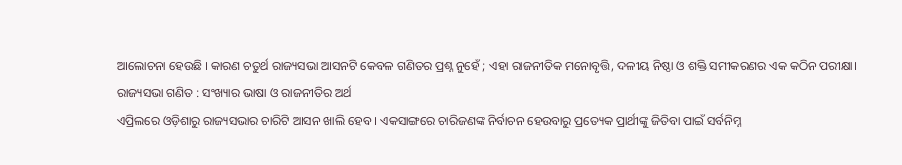ଆଲୋଚନା ହେଉଛି । କାରଣ ଚତୁର୍ଥ ରାଜ୍ୟସଭା ଆସନଟି କେବଳ ଗଣିତର ପ୍ରଶ୍ନ ନୁହେଁ ; ଏହା ରାଜନୀତିକ ମନୋବୃତ୍ତି, ଦଳୀୟ ନିଷ୍ଠା ଓ ଶକ୍ତି ସମୀକରଣର ଏକ କଠିନ ପରୀକ୍ଷା।
ରାଜ୍ୟସଭା ଗଣିତ : ସଂଖ୍ୟାର ଭାଷା ଓ ରାଜନୀତିର ଅର୍ଥ
ଏପ୍ରିଲରେ ଓଡ଼ିଶାରୁ ରାଜ୍ୟସଭାର ଚାରିଟି ଆସନ ଖାଲି ହେବ । ଏକସାଙ୍ଗରେ ଚାରିଜଣଙ୍କ ନିର୍ବାଚନ ହେଉବାରୁ ପ୍ରତ୍ୟେକ ପ୍ରାର୍ଥୀଙ୍କୁ ଜିତିବା ପାଇଁ ସର୍ବନିମ୍ନ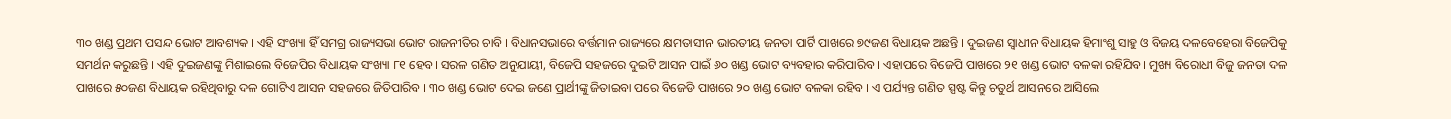୩୦ ଖଣ୍ଡ ପ୍ରଥମ ପସନ୍ଦ ଭୋଟ ଆବଶ୍ୟକ । ଏହି ସଂଖ୍ୟା ହିଁ ସମଗ୍ର ରାଜ୍ୟସଭା ଭୋଟ ରାଜନୀତିର ଚାବି । ବିଧାନସଭାରେ ବର୍ତ୍ତମାନ ରାଜ୍ୟରେ କ୍ଷମତାସୀନ ଭାରତୀୟ ଜନତା ପାର୍ଟି ପାଖରେ ୭୯ଜଣ ବିଧାୟକ ଅଛନ୍ତି । ଦୁଇଜଣ ସ୍ୱାଧୀନ ବିଧାୟକ ହିମାଂଶୁ ସାହୁ ଓ ବିଜୟ ଦଳବେହେରା ବିଜେପିକୁ ସମର୍ଥନ କରୁଛନ୍ତି । ଏହି ଦୁଇଜଣଙ୍କୁ ମିଶାଇଲେ ବିଜେପିର ବିଧାୟକ ସଂଖ୍ୟା ୮୧ ହେବ। ସରଳ ଗଣିତ ଅନୁଯାୟୀ, ବିଜେପି ସହଜରେ ଦୁଇଟି ଆସନ ପାଇଁ ୬୦ ଖଣ୍ଡ ଭୋଟ ବ୍ୟବହାର କରିପାରିବ । ଏହାପରେ ବିଜେପି ପାଖରେ ୨୧ ଖଣ୍ଡ ଭୋଟ ବଳକା ରହିଯିବ। ମୁଖ୍ୟ ବିରୋଧୀ ବିଜୁ ଜନତା ଦଳ ପାଖରେ ୫୦ଜଣ ବିଧାୟକ ରହିଥିବାରୁ ଦଳ ଗୋଟିଏ ଆସନ ସହଜରେ ଜିତିପାରିବ । ୩୦ ଖଣ୍ଡ ଭୋଟ ଦେଇ ଜଣେ ପ୍ରାର୍ଥୀଙ୍କୁ ଜିତାଇବା ପରେ ବିଜେଡି ପାଖରେ ୨୦ ଖଣ୍ଡ ଭୋଟ ବଳକା ରହିବ । ଏ ପର୍ଯ୍ୟନ୍ତ ଗଣିତ ସ୍ପଷ୍ଟ କିନ୍ତୁ ଚତୁର୍ଥ ଆସନରେ ଆସିଲେ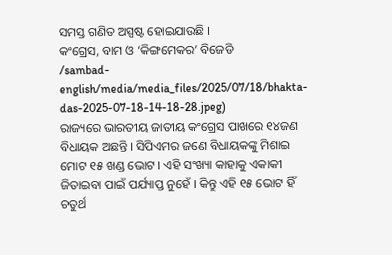ସମସ୍ତ ଗଣିତ ଅସ୍ପଷ୍ଟ ହୋଇଯାଉଛି ।
କଂଗ୍ରେସ, ବାମ ଓ ‘କିଙ୍ଗମେକର’ ବିଜେଡି
/sambad-english/media/media_files/2025/07/18/bhakta-das-2025-07-18-14-18-28.jpeg)
ରାଜ୍ୟରେ ଭାରତୀୟ ଜାତୀୟ କଂଗ୍ରେସ ପାଖରେ ୧୪ଜଣ ବିଧାୟକ ଅଛନ୍ତି । ସିପିଏମର ଜଣେ ବିଧାୟକଙ୍କୁ ମିଶାଇ ମୋଟ ୧୫ ଖଣ୍ଡ ଭୋଟ । ଏହି ସଂଖ୍ୟା କାହାକୁ ଏକାକୀ ଜିତାଇବା ପାଇଁ ପର୍ଯ୍ୟାପ୍ତ ନୁହେଁ । କିନ୍ତୁ ଏହି ୧୫ ଭୋଟ ହିଁ ଚତୁର୍ଥ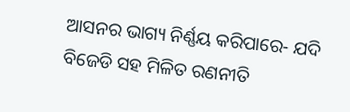ଆସନର ଭାଗ୍ୟ ନିର୍ଣ୍ଣୟ କରିପାରେ- ଯଦି ବିଜେଡି ସହ ମିଳିତ ରଣନୀତି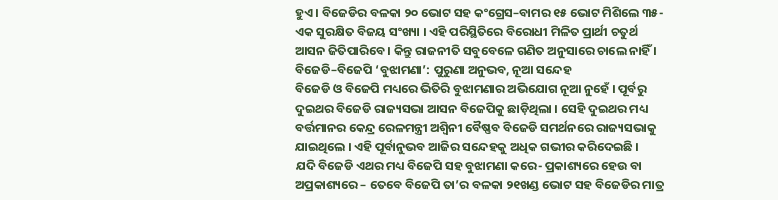ହୁଏ । ବିଜେଡିର ବଳକା ୨୦ ଭୋଟ ସହ କଂଗ୍ରେସ–ବାମର ୧୫ ଭୋଟ ମିଶିଲେ ୩୫- ଏକ ସୁରକ୍ଷିତ ବିଜୟ ସଂଖ୍ୟା । ଏହି ପରିସ୍ଥିତିରେ ବିରୋଧୀ ମିଳିତ ପ୍ରାର୍ଥୀ ଚତୁର୍ଥ ଆସନ ଜିତିପାରିବେ । କିନ୍ତୁ ରାଜନୀତି ସବୁବେଳେ ଗଣିତ ଅନୁସାରେ ଚାଲେ ନାହିଁ ।
ବିଜେଡି–ବିଜେପି ‘ବୁଝାମଣା’: ପୁରୁଣା ଅନୁଭବ, ନୂଆ ସନ୍ଦେହ
ବିଜେଡି ଓ ବିଜେପି ମଧ୍ୟରେ ଭିତିରି ବୁଝାମଣାର ଅଭିଯୋଗ ନୂଆ ନୁହେଁ । ପୂର୍ବରୁ ଦୁଇଥର ବିଜେଡି ରାଜ୍ୟସଭା ଆସନ ବିଜେପିକୁ ଛାଡ଼ିଥିଲା । ସେହି ଦୁଇଥର ମଧ୍ୟ ବର୍ତ୍ତମାନର କେନ୍ଦ୍ର ରେଳମନ୍ତ୍ରୀ ଅଶ୍ୱିନୀ ବୈଷ୍ଣବ ବିଜେଡି ସମର୍ଥନରେ ରାଜ୍ୟସଭାକୁ ଯାଇଥିଲେ । ଏହି ପୂର୍ବାନୁଭବ ଆଜିର ସନ୍ଦେହକୁ ଅଧିକ ଗଭୀର କରିଦେଇଛି ।
ଯଦି ବିଜେଡି ଏଥର ମଧ୍ୟ ବିଜେପି ସହ ବୁଝାମଣା କରେ- ପ୍ରକାଶ୍ୟରେ ହେଉ ବା ଅପ୍ରକାଶ୍ୟରେ – ତେବେ ବିଜେପି ତା’ର ବଳକା ୨୧ଖଣ୍ଡ ଭୋଟ ସହ ବିଜେଡିର ମାତ୍ର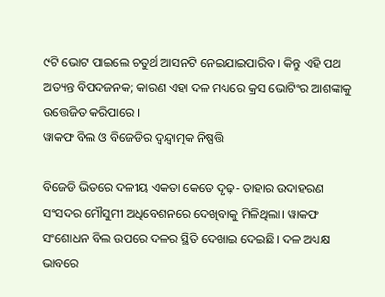୯ଟି ଭୋଟ ପାଇଲେ ଚତୁର୍ଥ ଆସନଟି ନେଇଯାଇପାରିବ । କିନ୍ତୁ ଏହି ପଥ ଅତ୍ୟନ୍ତ ବିପଦଜନକ; କାରଣ ଏହା ଦଳ ମଧ୍ୟରେ କ୍ରସ ଭୋଟିଂର ଆଶଙ୍କାକୁ ଉତ୍ତେଜିତ କରିପାରେ ।
ୱାକଫ ବିଲ ଓ ବିଜେଡିର ଦ୍ୱନ୍ଦ୍ୱାତ୍ମକ ନିଷ୍ପତ୍ତି

ବିଜେଡି ଭିତରେ ଦଳୀୟ ଏକତା କେତେ ଦୃଢ଼- ତାହାର ଉଦାହରଣ ସଂସଦର ମୌସୁମୀ ଅଧିବେଶନରେ ଦେଖିବାକୁ ମିଳିଥିଲା। ୱାକଫ ସଂଶୋଧନ ବିଲ ଉପରେ ଦଳର ସ୍ଥିତି ଦେଖାଇ ଦେଇଛି। ଦଳ ଅଧ୍ୟକ୍ଷ ଭାବରେ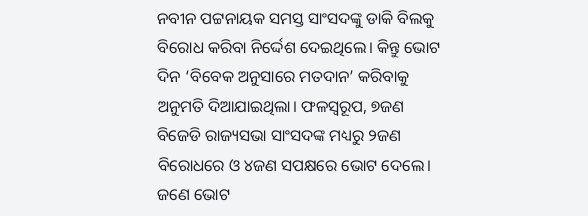ନବୀନ ପଟ୍ଟନାୟକ ସମସ୍ତ ସାଂସଦଙ୍କୁ ଡାକି ବିଲକୁ ବିରୋଧ କରିବା ନିର୍ଦ୍ଦେଶ ଦେଇଥିଲେ। କିନ୍ତୁ ଭୋଟ ଦିନ ‘ବିବେକ ଅନୁସାରେ ମତଦାନ’ କରିବାକୁ ଅନୁମତି ଦିଆଯାଇଥିଲା। ଫଳସ୍ୱରୂପ, ୭ଜଣ ବିଜେଡି ରାଜ୍ୟସଭା ସାଂସଦଙ୍କ ମଧ୍ୟରୁ ୨ଜଣ ବିରୋଧରେ ଓ ୪ଜଣ ସପକ୍ଷରେ ଭୋଟ ଦେଲେ। ଜଣେ ଭୋଟ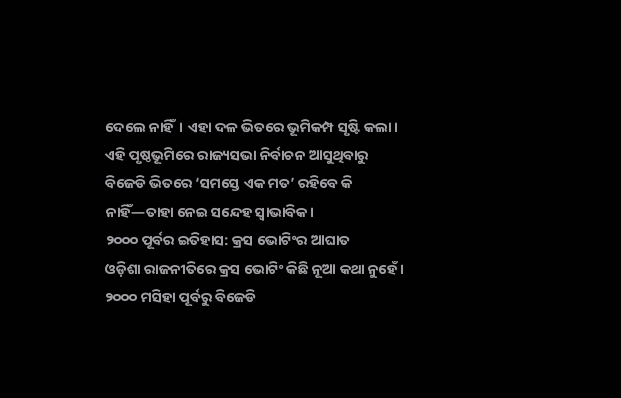ଦେଲେ ନାହିଁ। ଏହା ଦଳ ଭିତରେ ଭୂମିକମ୍ପ ସୃଷ୍ଟି କଲା। ଏହି ପୃଷ୍ଠଭୂମିରେ ରାଜ୍ୟସଭା ନିର୍ବାଚନ ଆସୁଥିବାରୁ ବିଜେଡି ଭିତରେ ‘ସମସ୍ତେ ଏକ ମତ’ ରହିବେ କି ନାହିଁ—ତାହା ନେଇ ସନ୍ଦେହ ସ୍ୱାଭାବିକ।
୨୦୦୦ ପୂର୍ବର ଇତିହାସ: କ୍ରସ ଭୋଟିଂର ଆଘାତ
ଓଡ଼ିଶା ରାଜନୀତିରେ କ୍ରସ ଭୋଟିଂ କିଛି ନୂଆ କଥା ନୁହେଁ । ୨୦୦୦ ମସିହା ପୂର୍ବରୁ ବିଜେଡି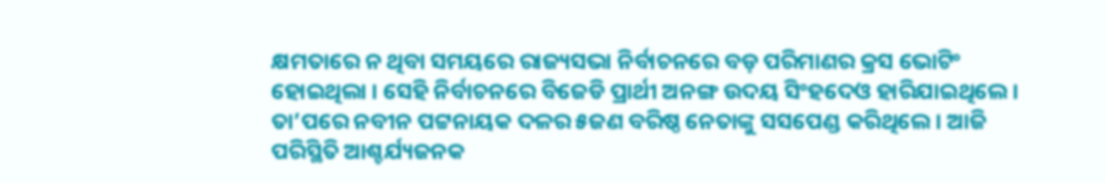କ୍ଷମତାରେ ନ ଥିବା ସମୟରେ ରାଜ୍ୟସଭା ନିର୍ବାଚନରେ ବଡ଼ ପରିମାଣର କ୍ରସ ଭୋଟିଂ ହୋଇଥିଲା । ସେହି ନିର୍ବାଚନରେ ବିଜେଡି ପ୍ରାର୍ଥୀ ଅନଙ୍ଗ ଉଦୟ ସିଂହଦେଓ ହାରିଯାଇଥିଲେ । ତା’ପରେ ନବୀନ ପଟ୍ଟନାୟକ ଦଳର ୫ଜଣ ବରିଷ୍ଠ ନେତାଙ୍କୁ ସସପେଣ୍ଡ କରିଥିଲେ । ଆଜି ପରିସ୍ଥିତି ଆଶ୍ଚର୍ଯ୍ୟଜନକ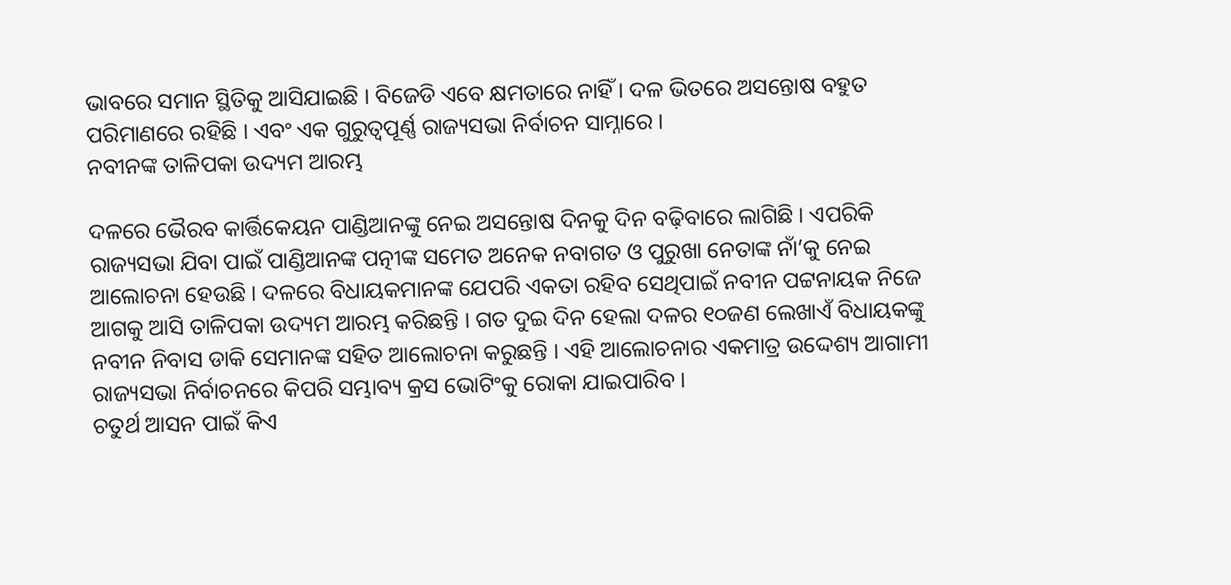ଭାବରେ ସମାନ ସ୍ଥିତିକୁ ଆସିଯାଇଛି । ବିଜେଡି ଏବେ କ୍ଷମତାରେ ନାହିଁ । ଦଳ ଭିତରେ ଅସନ୍ତୋଷ ବହୁତ ପରିମାଣରେ ରହିଛି । ଏବଂ ଏକ ଗୁରୁତ୍ୱପୂର୍ଣ୍ଣ ରାଜ୍ୟସଭା ନିର୍ବାଚନ ସାମ୍ନାରେ ।
ନବୀନଙ୍କ ତାଳିପକା ଉଦ୍ୟମ ଆରମ୍ଭ

ଦଳରେ ଭୈରବ କାର୍ତ୍ତିକେୟନ ପାଣ୍ଡିଆନଙ୍କୁ ନେଇ ଅସନ୍ତୋଷ ଦିନକୁ ଦିନ ବଢ଼ିବାରେ ଲାଗିଛି । ଏପରିକି ରାଜ୍ୟସଭା ଯିବା ପାଇଁ ପାଣ୍ଡିଆନଙ୍କ ପତ୍ନୀଙ୍କ ସମେତ ଅନେକ ନବାଗତ ଓ ପୁରୁଖା ନେତାଙ୍କ ନାଁ’କୁ ନେଇ ଆଲୋଚନା ହେଉଛି । ଦଳରେ ବିଧାୟକମାନଙ୍କ ଯେପରି ଏକତା ରହିବ ସେଥିପାଇଁ ନବୀନ ପଟ୍ଟନାୟକ ନିଜେ ଆଗକୁ ଆସି ତାଳିପକା ଉଦ୍ୟମ ଆରମ୍ଭ କରିଛନ୍ତି । ଗତ ଦୁଇ ଦିନ ହେଲା ଦଳର ୧୦ଜଣ ଲେଖାଏଁ ବିଧାୟକଙ୍କୁ ନବୀନ ନିବାସ ଡାକି ସେମାନଙ୍କ ସହିତ ଆଲୋଚନା କରୁଛନ୍ତି । ଏହି ଆଲୋଚନାର ଏକମାତ୍ର ଉଦ୍ଦେଶ୍ୟ ଆଗାମୀ ରାଜ୍ୟସଭା ନିର୍ବାଚନରେ କିପରି ସମ୍ଭାବ୍ୟ କ୍ରସ ଭୋଟିଂକୁ ରୋକା ଯାଇପାରିବ ।
ଚତୁର୍ଥ ଆସନ ପାଇଁ କିଏ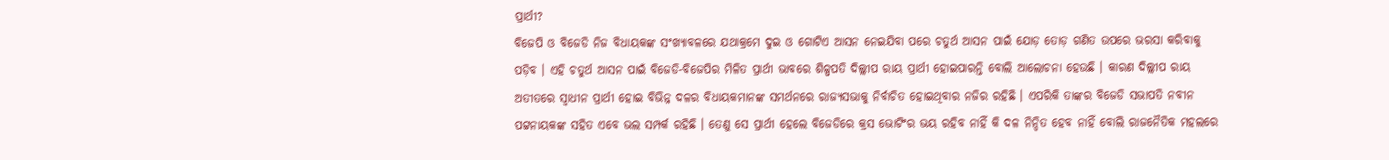ପ୍ରାର୍ଥୀ?
ବିଜେପି ଓ ବିଜେଡି ନିଜ ବିଧାୟକଙ୍କ ସଂଖ୍ୟାବଳରେ ଯଥାକ୍ରମେ ଦୁଇ ଓ ଗୋଟିଏ ଆସନ ନେଇଯିବା ପରେ ଚତୁର୍ଥ ଆସନ ପାଇଁ ଯୋଡ଼ ତୋଡ଼ ଗଣିତ ଉପରେ ଭରସା କରିବାକୁ ପଡ଼ିବ । ଏହି ଚତୁର୍ଥ ଆସନ ପାଇଁ ବିଜେଡି-ବିଜେପିର ମିଳିତ ପ୍ରାର୍ଥୀ ଭାବରେ ଶିଳ୍ପପତି ଦିଲ୍ଲୀପ ରାୟ ପ୍ରାର୍ଥୀ ହୋଇପାରନ୍ତି ବୋଲି ଆଲୋଚନା ହେଉଛି । କାରଣ ଦିଲ୍ଲୀପ ରାୟ ଅତୀତରେ ସ୍ୱାଧୀନ ପ୍ରାର୍ଥୀ ହୋଇ ବିଭିନ୍ନ ଦଳର ବିଧାୟକମାନଙ୍କ ସମର୍ଥନରେ ରାଜ୍ୟସଭାକୁ ନିର୍ବାଚିତ ହୋଇଥିବାର ନଜିର ରହିଛି । ଏପରିକି ତାଙ୍କର ବିଜେଡି ସଭାପତି ନବୀନ ପଟ୍ଟନାୟକଙ୍କ ସହିତ ଏବେ ଭଲ ସମ୍ପର୍କ ରହିଛି । ତେଣୁ ସେ ପ୍ରାର୍ଥୀ ହେଲେ ବିଜେଡିରେ କ୍ରସ ଭୋଟିଂର ଭୟ ରହିବ ନାହିଁ କି ଦଳ ନିନ୍ଦିତ ହେବ ନାହିଁ ବୋଲି ରାଜନୈତିକ ମହଲରେ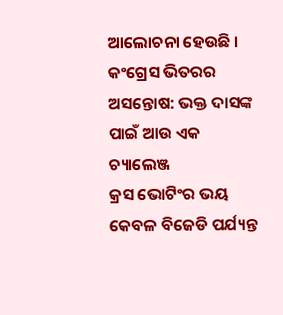ଆଲୋଚନା ହେଉଛି ।
କଂଗ୍ରେସ ଭିତରର ଅସନ୍ତୋଷ: ଭକ୍ତ ଦାସଙ୍କ ପାଇଁ ଆଉ ଏକ ଚ୍ୟାଲେଞ୍ଜ
କ୍ରସ ଭୋଟିଂର ଭୟ କେବଳ ବିଜେଡି ପର୍ଯ୍ୟନ୍ତ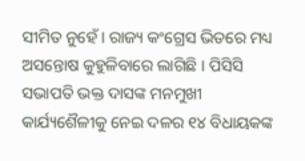ସୀମିତ ନୁହେଁ । ରାଜ୍ୟ କଂଗ୍ରେସ ଭିତରେ ମଧ୍ୟ ଅସନ୍ତୋଷ କୁହୁଳିବାରେ ଲାଗିଛି । ପିସିସି ସଭାପତି ଭକ୍ତ ଦାସଙ୍କ ମନମୁଖୀ କାର୍ଯ୍ୟଶୈଳୀକୁ ନେଇ ଦଳର ୧୪ ବିଧାୟକଙ୍କ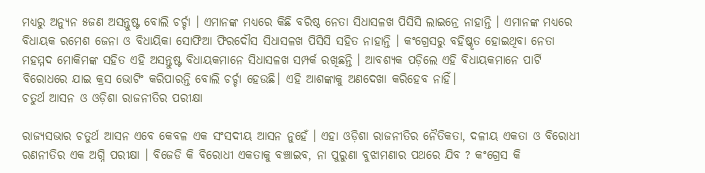ମଧ୍ୟରୁ ଅନ୍ୟୁନ ୫ଜଣ ଅସନ୍ତୁଷ୍ଟ ବୋଲି ଚର୍ଚ୍ଚା । ଏମାନଙ୍କ ମଧ୍ୟରେ କିଛି ବରିଷ୍ଠ ନେତା ସିଧାସଳଖ ପିସିସି ଲାଇନ୍ରେ ନାହାନ୍ତି । ଏମାନଙ୍କ ମଧ୍ୟରେ ବିଧାୟକ ରମେଶ ଜେନା ଓ ବିଧାୟିକା ସୋଫିଆ ଫିରଦୌସ ସିଧାସଳଖ ପିସିସି ସହିତ ନାହାନ୍ତି । କଂଗ୍ରେସରୁ ବହିଷ୍କୃତ ହୋଇଥିବା ନେତା ମହମ୍ମଦ ମୋକିମଙ୍କ ସହିତ ଏହି ଅସନ୍ତୁଷ୍ଟ ବିଧାୟକମାନେ ସିଧାସଳଖ ସମ୍ପର୍କ ରଖିଛନ୍ତି । ଆବଶ୍ୟକ ପଡ଼ିଲେ ଏହି ବିଧାୟକମାନେ ପାର୍ଟି ବିରୋଧରେ ଯାଇ କ୍ରସ ଭୋଟିଂ କରିପାରନ୍ତି ବୋଲି ଚର୍ଚ୍ଚା ହେଉଛି। ଏହି ଆଶଙ୍କାକୁ ଅଣଦେଖା କରିହେବ ନାହିଁ।
ଚତୁର୍ଥ ଆସନ ଓ ଓଡ଼ିଶା ରାଜନୀତିର ପରୀକ୍ଷା

ରାଜ୍ୟସଭାର ଚତୁର୍ଥ ଆସନ ଏବେ କେବଳ ଏକ ସଂସଦୀୟ ଆସନ ନୁହେଁ । ଏହା ଓଡ଼ିଶା ରାଜନୀତିର ନୈତିକତା, ଦଳୀୟ ଏକତା ଓ ବିରୋଧୀ ରଣନୀତିର ଏକ ଅଗ୍ନି ପରୀକ୍ଷା । ବିଜେଡି କି ବିରୋଧୀ ଏକତାକୁ ବଞ୍ଚାଇବ, ନା ପୁରୁଣା ବୁଝାମଣାର ପଥରେ ଯିବ ? କଂଗ୍ରେସ କି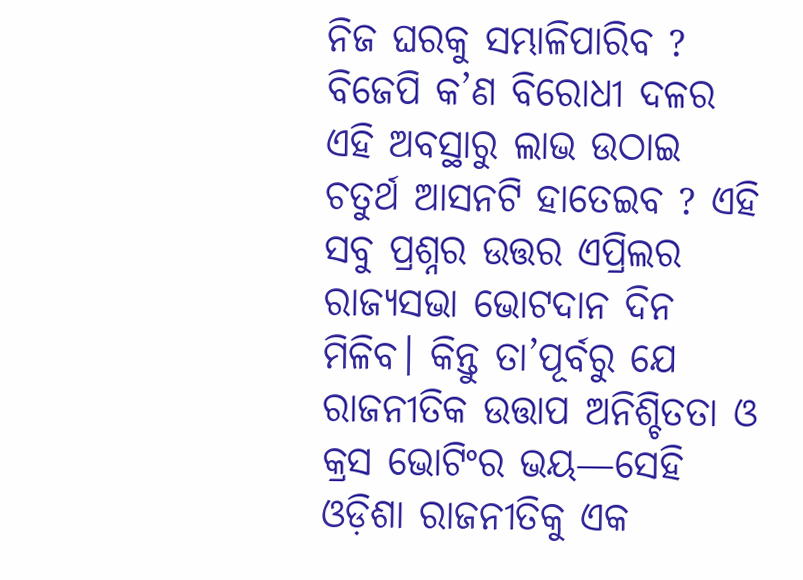ନିଜ ଘରକୁ ସମ୍ଭାଳିପାରିବ ? ବିଜେପି କ’ଣ ବିରୋଧୀ ଦଳର ଏହି ଅବସ୍ଥାରୁ ଲାଭ ଉଠାଇ ଚତୁର୍ଥ ଆସନଟି ହାତେଇବ ? ଏହି ସବୁ ପ୍ରଶ୍ନର ଉତ୍ତର ଏପ୍ରିଲର ରାଜ୍ୟସଭା ଭୋଟଦାନ ଦିନ ମିଳିବ। କିନ୍ତୁ ତା’ପୂର୍ବରୁ ଯେ ରାଜନୀତିକ ଉତ୍ତାପ ଅନିଶ୍ଚିତତା ଓ କ୍ରସ ଭୋଟିଂର ଭୟ—ସେହି ଓଡ଼ିଶା ରାଜନୀତିକୁ ଏକ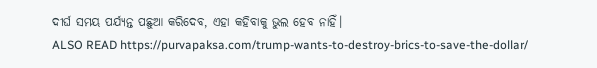ଦୀର୍ଘ ସମୟ ପର୍ଯ୍ୟନ୍ତ ପଛୁଆ କରିଦେବ, ଏହା କହିବାକୁ ଭୁଲ ହେବ ନାହିଁ।
ALSO READ https://purvapaksa.com/trump-wants-to-destroy-brics-to-save-the-dollar/